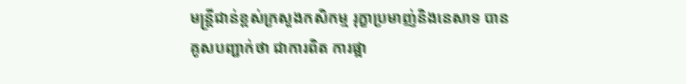មន្រ្តីជាន់ខ្ពស់ក្រសួងកសិកម្ម រុក្ខាប្រមាញ់និងនេសាទ បានគូសបញ្ជាក់ថា ជាការពិត ការផ្អា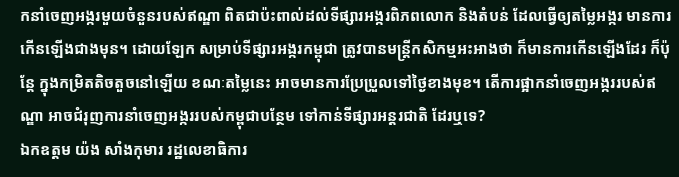កនាំចេញអង្ករមួយចំនួនរបស់ឥណ្ឌា ពិតជាប៉ះពាល់ដល់ទីផ្សារអង្ករពិភពលោក និងតំបន់ ដែលធ្វើឲ្យតម្លៃអង្ករ មានការកើនឡើងជាងមុន។ ដោយឡែក សម្រាប់ទីផ្សារអង្ករកម្ពុជា ត្រូវបានមន្រ្តីកសិកម្មអះអាងថា ក៏មានការកើនឡើងដែរ ក៏ប៉ុន្តែ ក្នុងកម្រិតតិចតួចនៅឡើយ ខណៈតម្លៃនេះ អាចមានការប្រែប្រួលទៅថ្ងៃខាងមុខ។ តើការផ្អាកនាំចេញអង្កររបស់ឥណ្ឌា អាចជំរុញការនាំចេញអង្កររបស់កម្ពុជាបន្ថែម ទៅកាន់ទីផ្សារអន្តរជាតិ ដែរឬទេ?
ឯកឧត្តម យ៉ង សាំងកុមារ រដ្ឋលេខាធិការ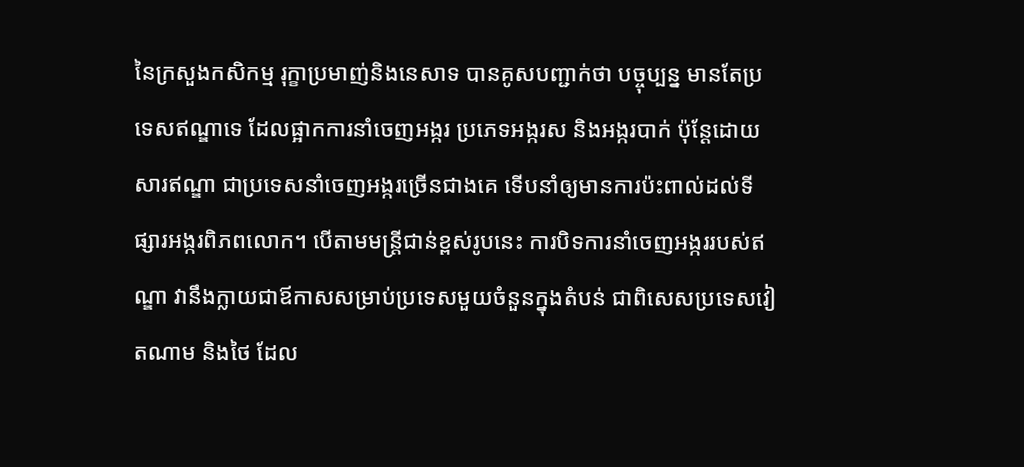នៃក្រសួងកសិកម្ម រុក្ខាប្រមាញ់និងនេសាទ បានគូសបញ្ជាក់ថា បច្ចុប្បន្ន មានតែប្រទេសឥណ្ឌាទេ ដែលផ្អាកការនាំចេញអង្ករ ប្រភេទអង្ករស និងអង្ករបាក់ ប៉ុន្តែដោយសារឥណ្ឌា ជាប្រទេសនាំចេញអង្ករច្រើនជាងគេ ទើបនាំឲ្យមានការប៉ះពាល់ដល់ទីផ្សារអង្ករពិភពលោក។ បើតាមមន្រ្តីជាន់ខ្ពស់រូបនេះ ការបិទការនាំចេញអង្កររបស់ឥណ្ឌា វានឹងក្លាយជាឪកាសសម្រាប់ប្រទេសមួយចំនួនក្នុងតំបន់ ជាពិសេសប្រទេសវៀតណាម និងថៃ ដែល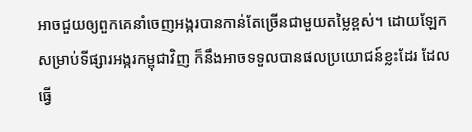អាចជួយឲ្យពួកគេនាំចេញអង្ករបានកាន់តែច្រើនជាមួយតម្លៃខ្ពស់។ ដោយឡែក សម្រាប់ទីផ្សារអង្ករកម្ពុជាវិញ ក៏នឹងអាចទទួលបានផលប្រយោជន៍ខ្លះដែរ ដែលធ្វើ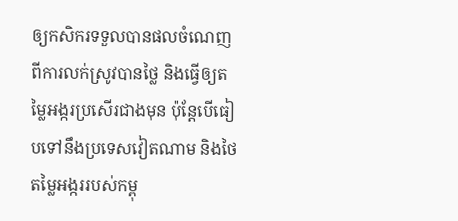ឲ្យកសិករទទួលបានផលចំណេញពីការលក់ស្រូវបានថ្លៃ និងធ្វើឲ្យតម្លៃអង្ករប្រសើរជាងមុន ប៉ុន្តែបើធៀបទៅនឹងប្រទេសវៀតណាម និងថៃ តម្លៃអង្កររបស់កម្ពុ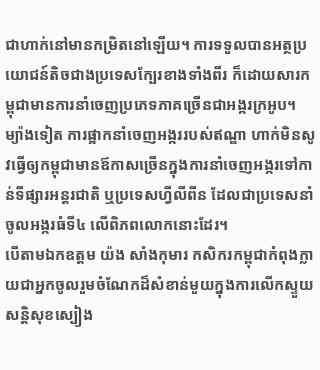ជាហាក់នៅមានកម្រិតនៅឡើយ។ ការទទួលបានអត្ថប្រយោជន៍តិចជាងប្រទេសក្បែរខាងទាំងពីរ ក៏ដោយសារកម្ពុជាមានការនាំចេញប្រភេទភាគច្រើនជាអង្ករក្រអូប។ ម្យ៉ាងទៀត ការផ្អាកនាំចេញអង្កររបស់ឥណ្ឌា ហាក់មិនសូវធ្វើឲ្យកម្ពុជាមានឪកាសច្រើនក្នុងការនាំចេញអង្ករទៅកាន់ទីផ្សារអន្តរជាតិ ឬប្រទេសហ្វីលីពីន ដែលជាប្រទេសនាំចូលអង្ករធំទី៤ លើពិភពលោកនោះដែរ។
បើតាមឯកឧត្តម យ៉ង សាំងកុមារ កសិករកម្ពុជាកំពុងក្លាយជាអ្នកចូលរួមចំណែកដ៏សំខាន់មួយក្នុងការលើកស្ទួយសន្តិសុខស្បៀង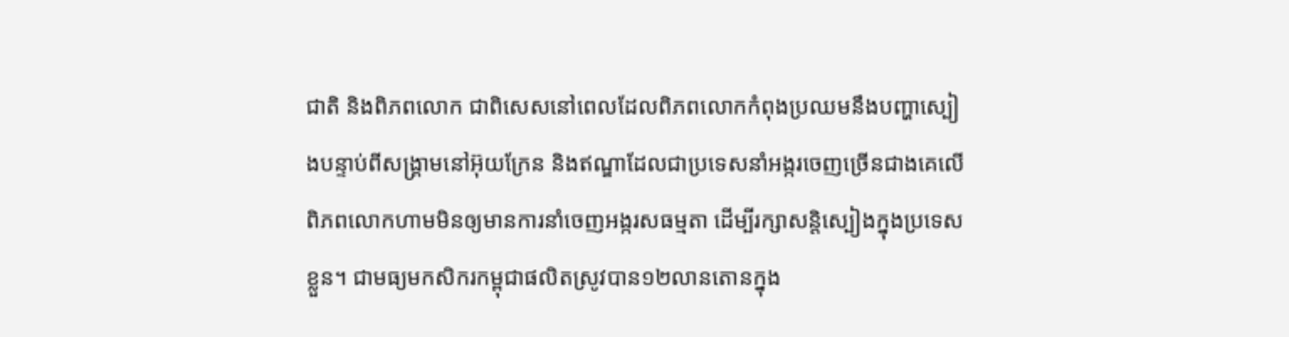ជាតិ និងពិភពលោក ជាពិសេសនៅពេលដែលពិភពលោកកំពុងប្រឈមនឹងបញ្ហាស្បៀងបន្ទាប់ពីសង្រ្គាមនៅអ៊ុយក្រែន និងឥណ្ឌាដែលជាប្រទេសនាំអង្ករចេញច្រើនជាងគេលើពិភពលោកហាមមិនឲ្យមានការនាំចេញអង្ករសធម្មតា ដើម្បីរក្សាសន្តិស្បៀងក្នុងប្រទេសខ្លួន។ ជាមធ្យមកសិករកម្ពុជាផលិតស្រូវបាន១២លានតោនក្នុង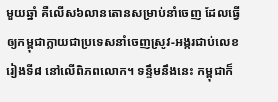មួយឆ្នាំ គឺលើស៦លានតោនសម្រាប់នាំចេញ ដែលធ្វើឲ្យកម្ពុជាក្លាយជាប្រទេសនាំចេញស្រូវ-អង្ករជាប់លេខរៀងទី៨ នៅលើពិភពលោក។ ទន្ទឹមនឹងនេះ កម្ពុជាក៏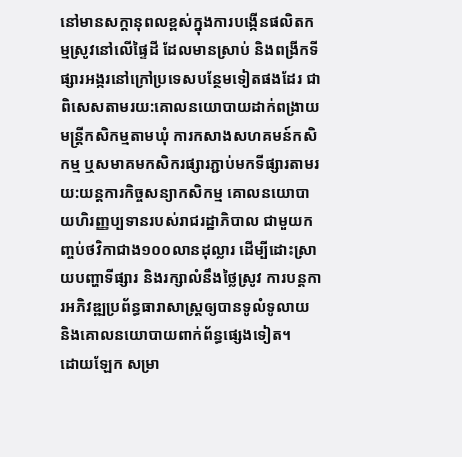នៅមានសក្តានុពលខ្ពស់ក្នុងការបង្កើនផលិតកម្មស្រូវនៅលើផ្ទៃដី ដែលមានស្រាប់ និងពង្រីកទីផ្សារអង្ករនៅក្រៅប្រទេសបន្ថែមទៀតផងដែរ ជាពិសេសតាមរយ:គោលនយោបាយដាក់ពង្រាយមន្រ្តីកសិកម្មតាមឃុំ ការកសាងសហគមន៍កសិកម្ម ឬសមាគមកសិករផ្សារភ្ជាប់មកទីផ្សារតាមរយ:យន្តការកិច្ចសន្យាកសិកម្ម គោលនយោបាយហិរញ្ញប្បទានរបស់រាជរដ្ឋាភិបាល ជាមួយកញ្ចប់ថវិកាជាង១០០លានដុល្លារ ដើម្បីដោះស្រាយបញ្ហាទីផ្សារ និងរក្សាលំនឹងថ្លៃស្រូវ ការបន្តការអភិវឌ្ឍប្រព័ន្ធធារាសាស្រ្តឲ្យបានទូលំទូលាយ និងគោលនយោបាយពាក់ព័ន្ធផ្សេងទៀត។
ដោយឡែក សម្រា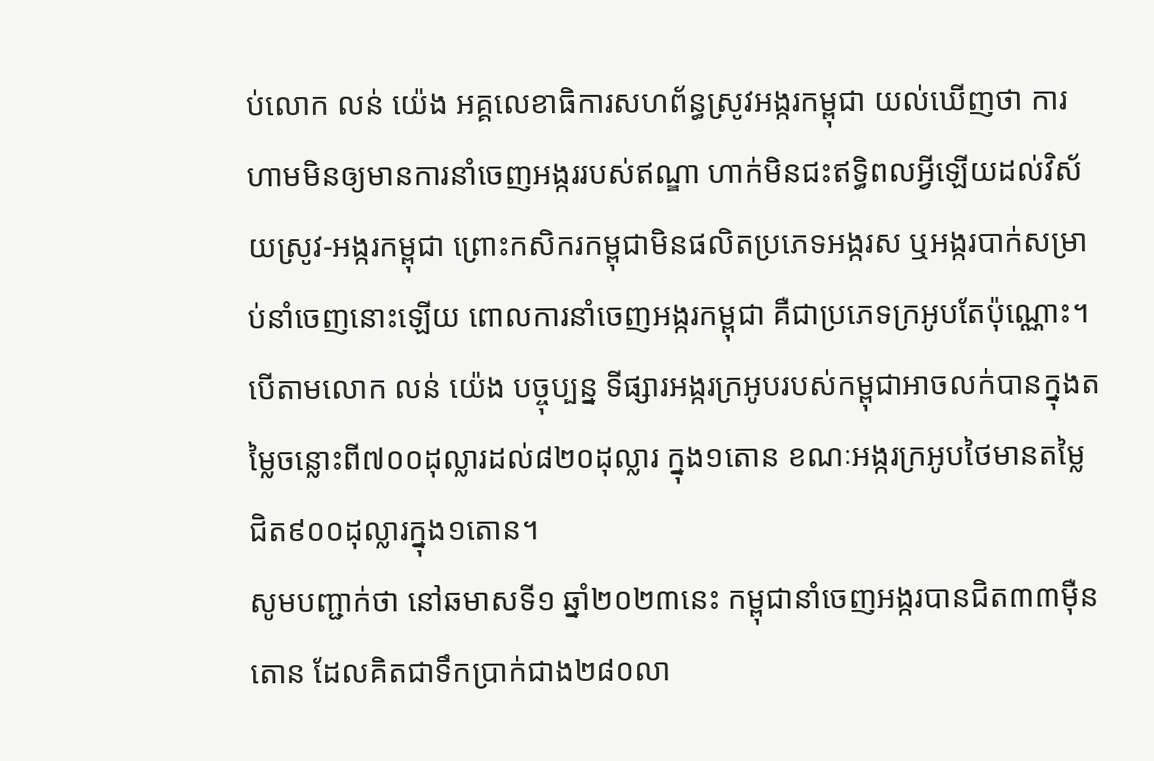ប់លោក លន់ យ៉េង អគ្គលេខាធិការសហព័ន្ធស្រូវអង្ករកម្ពុជា យល់ឃើញថា ការហាមមិនឲ្យមានការនាំចេញអង្កររបស់ឥណ្ឌា ហាក់មិនជះឥទ្ធិពលអ្វីឡើយដល់វិស័យស្រូវ-អង្ករកម្ពុជា ព្រោះកសិករកម្ពុជាមិនផលិតប្រភេទអង្ករស ឬអង្ករបាក់សម្រាប់នាំចេញនោះឡើយ ពោលការនាំចេញអង្ករកម្ពុជា គឺជាប្រភេទក្រអូបតែប៉ុណ្ណោះ។ បើតាមលោក លន់ យ៉េង បច្ចុប្បន្ន ទីផ្សារអង្ករក្រអូបរបស់កម្ពុជាអាចលក់បានក្នុងតម្លៃចន្លោះពី៧០០ដុល្លារដល់៨២០ដុល្លារ ក្នុង១តោន ខណៈអង្ករក្រអូបថៃមានតម្លៃជិត៩០០ដុល្លារក្នុង១តោន។
សូមបញ្ជាក់ថា នៅឆមាសទី១ ឆ្នាំ២០២៣នេះ កម្ពុជានាំចេញអង្ករបានជិត៣៣ម៉ឺនតោន ដែលគិតជាទឹកប្រាក់ជាង២៨០លា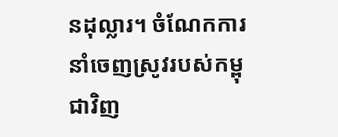នដុល្លារ។ ចំណែកការនាំចេញស្រូវរបស់កម្ពុជាវិញ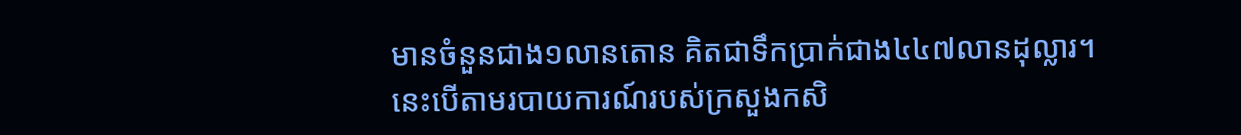មានចំនួនជាង១លានតោន គិតជាទឹកប្រាក់ជាង៤៤៧លានដុល្លារ។ នេះបើតាមរបាយការណ៍របស់ក្រសួងកសិ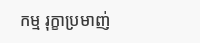កម្ម រុក្ខាប្រមាញ់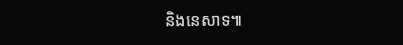និងនេសាទ៕